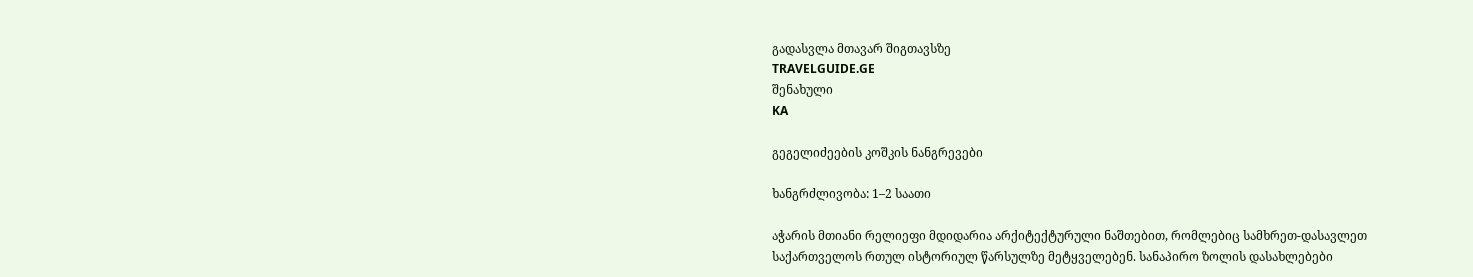გადასვლა მთავარ შიგთავსზე
TRAVELGUIDE.GE
შენახული
KA

გეგელიძეების კოშკის ნანგრევები

ხანგრძლივობა: 1–2 საათი

აჭარის მთიანი რელიეფი მდიდარია არქიტექტურული ნაშთებით, რომლებიც სამხრეთ-დასავლეთ საქართველოს რთულ ისტორიულ წარსულზე მეტყველებენ. სანაპირო ზოლის დასახლებები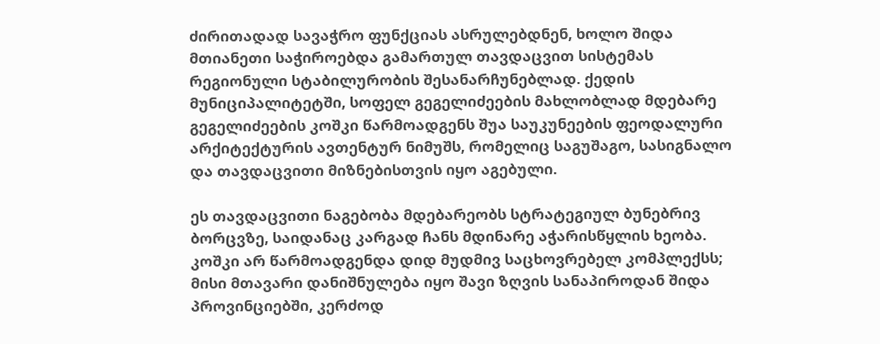ძირითადად სავაჭრო ფუნქციას ასრულებდნენ, ხოლო შიდა მთიანეთი საჭიროებდა გამართულ თავდაცვით სისტემას რეგიონული სტაბილურობის შესანარჩუნებლად. ქედის მუნიციპალიტეტში, სოფელ გეგელიძეების მახლობლად მდებარე გეგელიძეების კოშკი წარმოადგენს შუა საუკუნეების ფეოდალური არქიტექტურის ავთენტურ ნიმუშს, რომელიც საგუშაგო, სასიგნალო და თავდაცვითი მიზნებისთვის იყო აგებული.

ეს თავდაცვითი ნაგებობა მდებარეობს სტრატეგიულ ბუნებრივ ბორცვზე, საიდანაც კარგად ჩანს მდინარე აჭარისწყლის ხეობა. კოშკი არ წარმოადგენდა დიდ მუდმივ საცხოვრებელ კომპლექსს; მისი მთავარი დანიშნულება იყო შავი ზღვის სანაპიროდან შიდა პროვინციებში, კერძოდ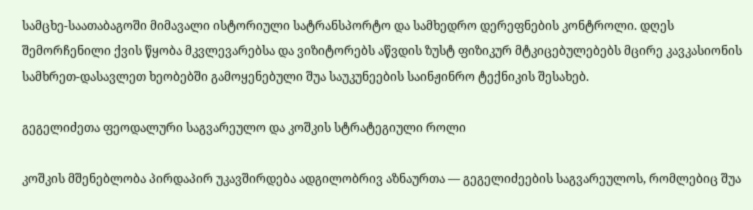სამცხე-საათაბაგოში მიმავალი ისტორიული სატრანსპორტო და სამხედრო დერეფნების კონტროლი. დღეს შემორჩენილი ქვის წყობა მკვლევარებსა და ვიზიტორებს აწვდის ზუსტ ფიზიკურ მტკიცებულებებს მცირე კავკასიონის სამხრეთ-დასავლეთ ხეობებში გამოყენებული შუა საუკუნეების საინჟინრო ტექნიკის შესახებ.

გეგელიძეთა ფეოდალური საგვარეულო და კოშკის სტრატეგიული როლი

კოშკის მშენებლობა პირდაპირ უკავშირდება ადგილობრივ აზნაურთა — გეგელიძეების საგვარეულოს, რომლებიც შუა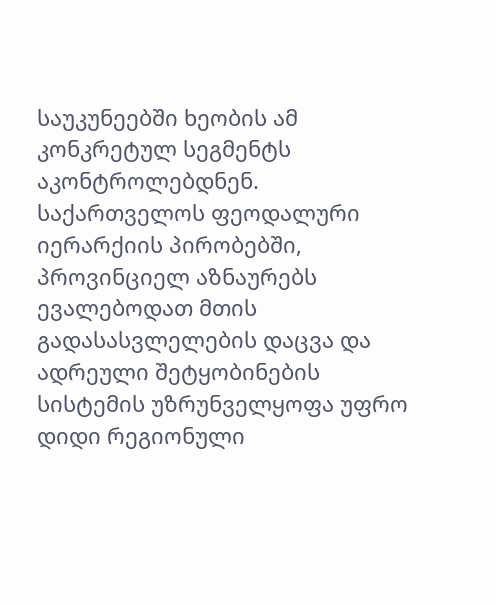საუკუნეებში ხეობის ამ კონკრეტულ სეგმენტს აკონტროლებდნენ. საქართველოს ფეოდალური იერარქიის პირობებში, პროვინციელ აზნაურებს ევალებოდათ მთის გადასასვლელების დაცვა და ადრეული შეტყობინების სისტემის უზრუნველყოფა უფრო დიდი რეგიონული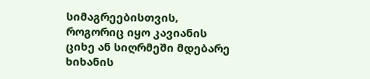სიმაგრეებისთვის, როგორიც იყო კავიანის ციხე ან სიღრმეში მდებარე ხიხანის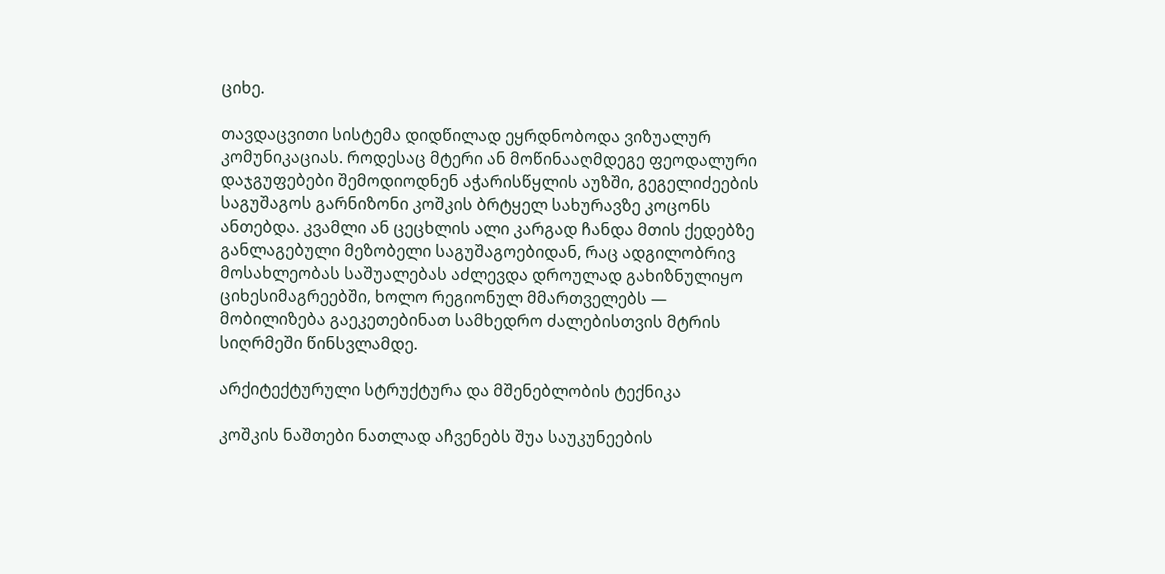ციხე.

თავდაცვითი სისტემა დიდწილად ეყრდნობოდა ვიზუალურ კომუნიკაციას. როდესაც მტერი ან მოწინააღმდეგე ფეოდალური დაჯგუფებები შემოდიოდნენ აჭარისწყლის აუზში, გეგელიძეების საგუშაგოს გარნიზონი კოშკის ბრტყელ სახურავზე კოცონს ანთებდა. კვამლი ან ცეცხლის ალი კარგად ჩანდა მთის ქედებზე განლაგებული მეზობელი საგუშაგოებიდან, რაც ადგილობრივ მოსახლეობას საშუალებას აძლევდა დროულად გახიზნულიყო ციხესიმაგრეებში, ხოლო რეგიონულ მმართველებს — მობილიზება გაეკეთებინათ სამხედრო ძალებისთვის მტრის სიღრმეში წინსვლამდე.

არქიტექტურული სტრუქტურა და მშენებლობის ტექნიკა

კოშკის ნაშთები ნათლად აჩვენებს შუა საუკუნეების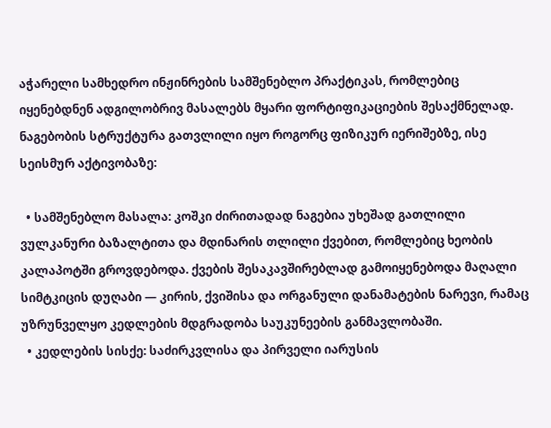აჭარელი სამხედრო ინჟინრების სამშენებლო პრაქტიკას, რომლებიც იყენებდნენ ადგილობრივ მასალებს მყარი ფორტიფიკაციების შესაქმნელად. ნაგებობის სტრუქტურა გათვლილი იყო როგორც ფიზიკურ იერიშებზე, ისე სეისმურ აქტივობაზე:

  • სამშენებლო მასალა: კოშკი ძირითადად ნაგებია უხეშად გათლილი ვულკანური ბაზალტითა და მდინარის თლილი ქვებით, რომლებიც ხეობის კალაპოტში გროვდებოდა. ქვების შესაკავშირებლად გამოიყენებოდა მაღალი სიმტკიცის დუღაბი — კირის, ქვიშისა და ორგანული დანამატების ნარევი, რამაც უზრუნველყო კედლების მდგრადობა საუკუნეების განმავლობაში.
  • კედლების სისქე: საძირკვლისა და პირველი იარუსის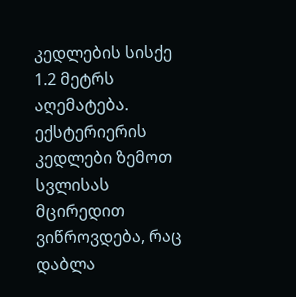კედლების სისქე 1.2 მეტრს აღემატება. ექსტერიერის კედლები ზემოთ სვლისას მცირედით ვიწროვდება, რაც დაბლა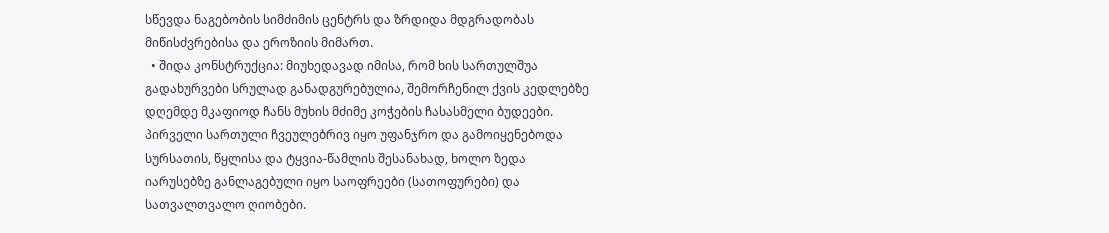სწევდა ნაგებობის სიმძიმის ცენტრს და ზრდიდა მდგრადობას მიწისძვრებისა და ეროზიის მიმართ.
  • შიდა კონსტრუქცია: მიუხედავად იმისა, რომ ხის სართულშუა გადახურვები სრულად განადგურებულია, შემორჩენილ ქვის კედლებზე დღემდე მკაფიოდ ჩანს მუხის მძიმე კოჭების ჩასასმელი ბუდეები. პირველი სართული ჩვეულებრივ იყო უფანჯრო და გამოიყენებოდა სურსათის, წყლისა და ტყვია-წამლის შესანახად, ხოლო ზედა იარუსებზე განლაგებული იყო საოფრეები (სათოფურები) და სათვალთვალო ღიობები.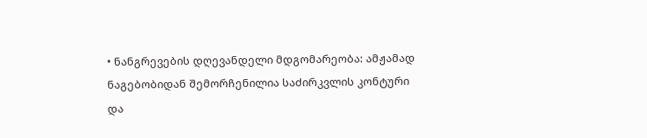• ნანგრევების დღევანდელი მდგომარეობა: ამჟამად ნაგებობიდან შემორჩენილია საძირკვლის კონტური და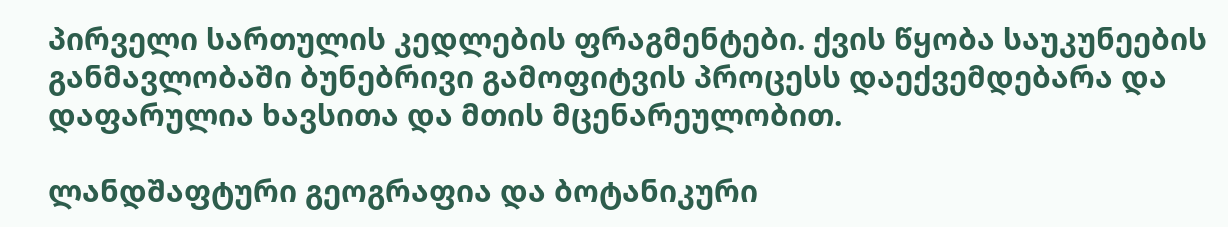პირველი სართულის კედლების ფრაგმენტები. ქვის წყობა საუკუნეების განმავლობაში ბუნებრივი გამოფიტვის პროცესს დაექვემდებარა და დაფარულია ხავსითა და მთის მცენარეულობით.

ლანდშაფტური გეოგრაფია და ბოტანიკური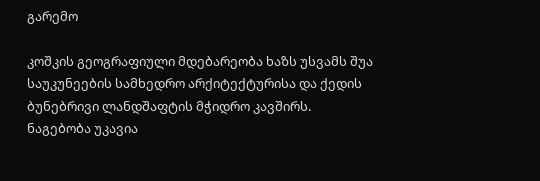გარემო

კოშკის გეოგრაფიული მდებარეობა ხაზს უსვამს შუა საუკუნეების სამხედრო არქიტექტურისა და ქედის ბუნებრივი ლანდშაფტის მჭიდრო კავშირს. ნაგებობა უკავია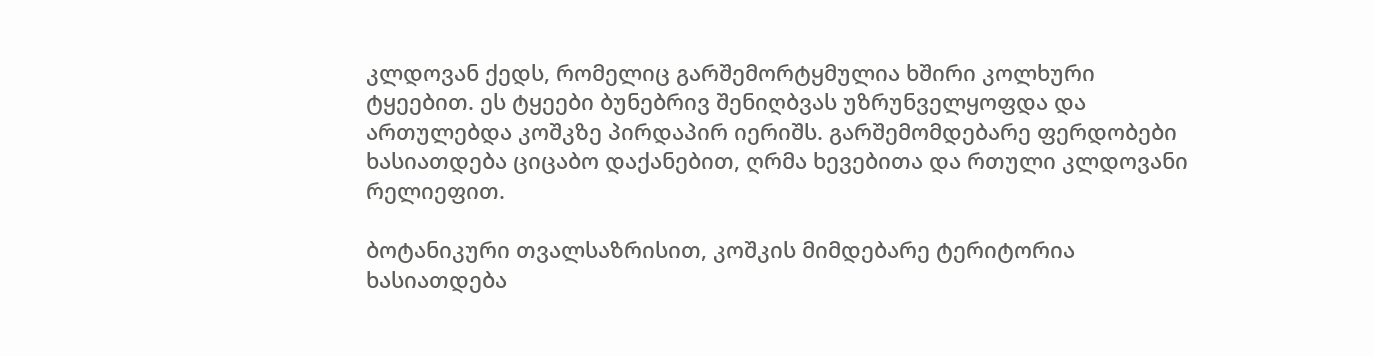კლდოვან ქედს, რომელიც გარშემორტყმულია ხშირი კოლხური ტყეებით. ეს ტყეები ბუნებრივ შენიღბვას უზრუნველყოფდა და ართულებდა კოშკზე პირდაპირ იერიშს. გარშემომდებარე ფერდობები ხასიათდება ციცაბო დაქანებით, ღრმა ხევებითა და რთული კლდოვანი რელიეფით.

ბოტანიკური თვალსაზრისით, კოშკის მიმდებარე ტერიტორია ხასიათდება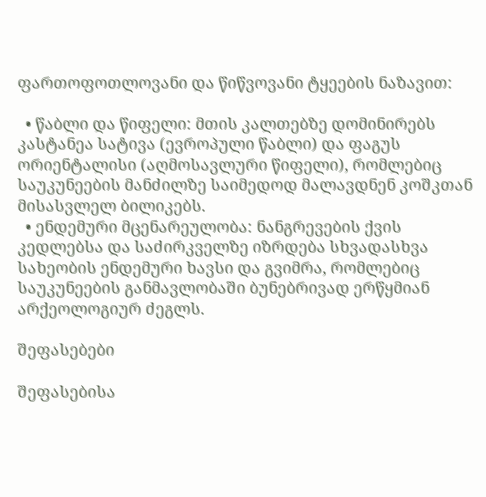ფართოფოთლოვანი და წიწვოვანი ტყეების ნაზავით:

  • წაბლი და წიფელი: მთის კალთებზე დომინირებს კასტანეა სატივა (ევროპული წაბლი) და ფაგუს ორიენტალისი (აღმოსავლური წიფელი), რომლებიც საუკუნეების მანძილზე საიმედოდ მალავდნენ კოშკთან მისასვლელ ბილიკებს.
  • ენდემური მცენარეულობა: ნანგრევების ქვის კედლებსა და საძირკველზე იზრდება სხვადასხვა სახეობის ენდემური ხავსი და გვიმრა, რომლებიც საუკუნეების განმავლობაში ბუნებრივად ერწყმიან არქეოლოგიურ ძეგლს.

შეფასებები

შეფასებისა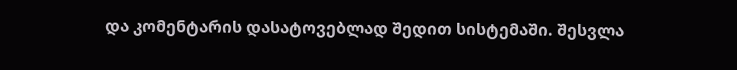და კომენტარის დასატოვებლად შედით სისტემაში. შესვლა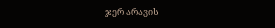ჯერ არავის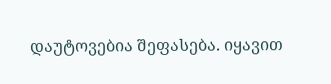დაუტოვებია შეფასება. იყავით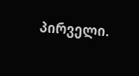პირველი.